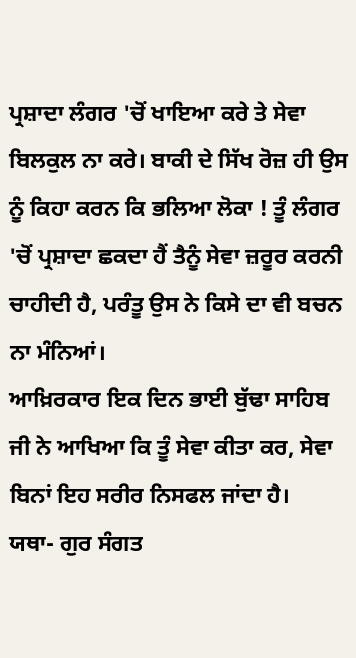ਪ੍ਰਸ਼ਾਦਾ ਲੰਗਰ 'ਚੋਂ ਖਾਇਆ ਕਰੇ ਤੇ ਸੇਵਾ ਬਿਲਕੁਲ ਨਾ ਕਰੇ। ਬਾਕੀ ਦੇ ਸਿੱਖ ਰੋਜ਼ ਹੀ ਉਸ ਨੂੰ ਕਿਹਾ ਕਰਨ ਕਿ ਭਲਿਆ ਲੋਕਾ ! ਤੂੰ ਲੰਗਰ 'ਚੋਂ ਪ੍ਰਸ਼ਾਦਾ ਛਕਦਾ ਹੈਂ ਤੈਨੂੰ ਸੇਵਾ ਜ਼ਰੂਰ ਕਰਨੀ ਚਾਹੀਦੀ ਹੈ, ਪਰੰਤੂ ਉਸ ਨੇ ਕਿਸੇ ਦਾ ਵੀ ਬਚਨ ਨਾ ਮੰਨਿਆਂ।
ਆਖ਼ਿਰਕਾਰ ਇਕ ਦਿਨ ਭਾਈ ਬੁੱਢਾ ਸਾਹਿਬ ਜੀ ਨੇ ਆਖਿਆ ਕਿ ਤੂੰ ਸੇਵਾ ਕੀਤਾ ਕਰ, ਸੇਵਾ ਬਿਨਾਂ ਇਹ ਸਰੀਰ ਨਿਸਫਲ ਜਾਂਦਾ ਹੈ।
ਯਥਾ- ਗੁਰ ਸੰਗਤ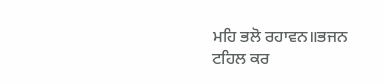ਮਹਿ ਭਲੋ ਰਹਾਵਨ॥ਭਜਨ ਟਹਿਲ ਕਰ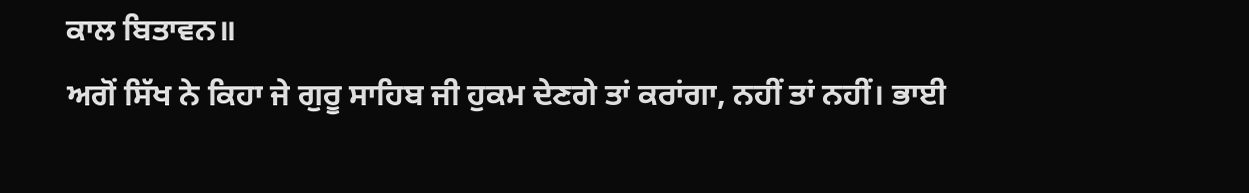ਕਾਲ ਬਿਤਾਵਨ॥
ਅਗੋਂ ਸਿੱਖ ਨੇ ਕਿਹਾ ਜੇ ਗੁਰੂ ਸਾਹਿਬ ਜੀ ਹੁਕਮ ਦੇਣਗੇ ਤਾਂ ਕਰਾਂਗਾ, ਨਹੀਂ ਤਾਂ ਨਹੀਂ। ਭਾਈ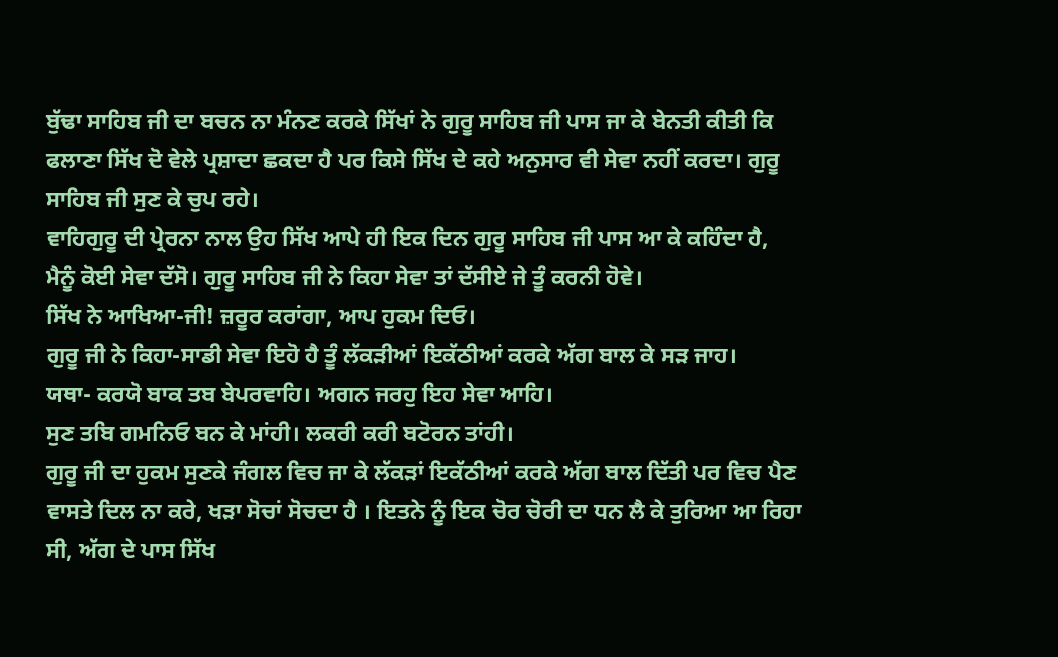ਬੁੱਢਾ ਸਾਹਿਬ ਜੀ ਦਾ ਬਚਨ ਨਾ ਮੰਨਣ ਕਰਕੇ ਸਿੱਖਾਂ ਨੇ ਗੁਰੂ ਸਾਹਿਬ ਜੀ ਪਾਸ ਜਾ ਕੇ ਬੇਨਤੀ ਕੀਤੀ ਕਿ ਫਲਾਣਾ ਸਿੱਖ ਦੋ ਵੇਲੇ ਪ੍ਰਸ਼ਾਦਾ ਛਕਦਾ ਹੈ ਪਰ ਕਿਸੇ ਸਿੱਖ ਦੇ ਕਹੇ ਅਨੁਸਾਰ ਵੀ ਸੇਵਾ ਨਹੀਂ ਕਰਦਾ। ਗੁਰੂ ਸਾਹਿਬ ਜੀ ਸੁਣ ਕੇ ਚੁਪ ਰਹੇ।
ਵਾਹਿਗੁਰੂ ਦੀ ਪ੍ਰੇਰਨਾ ਨਾਲ ਉਹ ਸਿੱਖ ਆਪੇ ਹੀ ਇਕ ਦਿਨ ਗੁਰੂ ਸਾਹਿਬ ਜੀ ਪਾਸ ਆ ਕੇ ਕਹਿੰਦਾ ਹੈ, ਮੈਨੂੰ ਕੋਈ ਸੇਵਾ ਦੱਸੋ। ਗੁਰੂ ਸਾਹਿਬ ਜੀ ਨੇ ਕਿਹਾ ਸੇਵਾ ਤਾਂ ਦੱਸੀਏ ਜੇ ਤੂੰ ਕਰਨੀ ਹੋਵੇ।
ਸਿੱਖ ਨੇ ਆਖਿਆ-ਜੀ! ਜ਼ਰੂਰ ਕਰਾਂਗਾ, ਆਪ ਹੁਕਮ ਦਿਓ।
ਗੁਰੂ ਜੀ ਨੇ ਕਿਹਾ-ਸਾਡੀ ਸੇਵਾ ਇਹੋ ਹੈ ਤੂੰ ਲੱਕੜੀਆਂ ਇਕੱਠੀਆਂ ਕਰਕੇ ਅੱਗ ਬਾਲ ਕੇ ਸੜ ਜਾਹ।
ਯਥਾ- ਕਰਯੋ ਬਾਕ ਤਬ ਬੇਪਰਵਾਹਿ। ਅਗਨ ਜਰਹੁ ਇਹ ਸੇਵਾ ਆਹਿ।
ਸੁਣ ਤਬਿ ਗਮਨਿਓ ਬਨ ਕੇ ਮਾਂਹੀ। ਲਕਰੀ ਕਰੀ ਬਟੋਰਨ ਤਾਂਹੀ।
ਗੁਰੂ ਜੀ ਦਾ ਹੁਕਮ ਸੁਣਕੇ ਜੰਗਲ ਵਿਚ ਜਾ ਕੇ ਲੱਕੜਾਂ ਇਕੱਠੀਆਂ ਕਰਕੇ ਅੱਗ ਬਾਲ ਦਿੱਤੀ ਪਰ ਵਿਚ ਪੈਣ ਵਾਸਤੇ ਦਿਲ ਨਾ ਕਰੇ, ਖੜਾ ਸੋਚਾਂ ਸੋਚਦਾ ਹੈ । ਇਤਨੇ ਨੂੰ ਇਕ ਚੋਰ ਚੋਰੀ ਦਾ ਧਨ ਲੈ ਕੇ ਤੁਰਿਆ ਆ ਰਿਹਾ ਸੀ, ਅੱਗ ਦੇ ਪਾਸ ਸਿੱਖ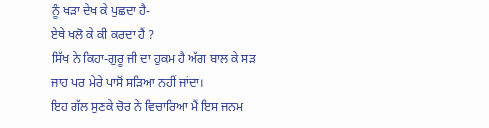ਨੂੰ ਖੜਾ ਦੇਖ ਕੇ ਪੁਛਦਾ ਹੈ-
ਏਥੇ ਖਲੋ ਕੇ ਕੀ ਕਰਦਾ ਹੈਂ ?
ਸਿੱਖ ਨੇ ਕਿਹਾ-ਗੁਰੂ ਜੀ ਦਾ ਹੁਕਮ ਹੈ ਅੱਗ ਬਾਲ ਕੇ ਸੜ ਜਾਹ ਪਰ ਮੇਰੇ ਪਾਸੋਂ ਸੜਿਆ ਨਹੀਂ ਜਾਂਦਾ।
ਇਹ ਗੱਲ ਸੁਣਕੇ ਚੋਰ ਨੇ ਵਿਚਾਰਿਆ ਮੈਂ ਇਸ ਜਨਮ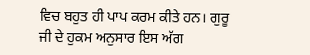ਵਿਚ ਬਹੁਤ ਹੀ ਪਾਪ ਕਰਮ ਕੀਤੇ ਹਨ। ਗੁਰੂ ਜੀ ਦੇ ਹੁਕਮ ਅਨੁਸਾਰ ਇਸ ਅੱਗ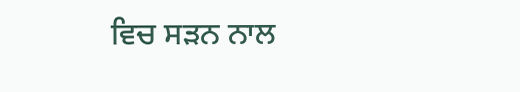ਵਿਚ ਸੜਨ ਨਾਲ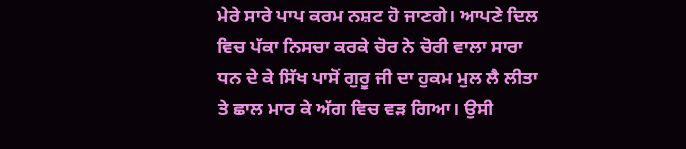ਮੇਰੇ ਸਾਰੇ ਪਾਪ ਕਰਮ ਨਸ਼ਟ ਹੋ ਜਾਣਗੇ। ਆਪਣੇ ਦਿਲ ਵਿਚ ਪੱਕਾ ਨਿਸਚਾ ਕਰਕੇ ਚੋਰ ਨੇ ਚੋਰੀ ਵਾਲਾ ਸਾਰਾ ਧਨ ਦੇ ਕੇ ਸਿੱਖ ਪਾਸੋਂ ਗੁਰੂ ਜੀ ਦਾ ਹੁਕਮ ਮੁਲ ਲੈ ਲੀਤਾ ਤੇ ਛਾਲ ਮਾਰ ਕੇ ਅੱਗ ਵਿਚ ਵੜ ਗਿਆ। ਉਸੀ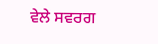ਵੇਲੇ ਸਵਰਗ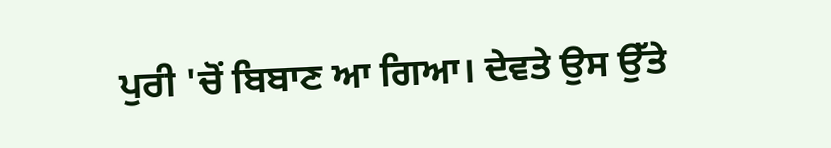ਪੁਰੀ 'ਚੋਂ ਬਿਬਾਣ ਆ ਗਿਆ। ਦੇਵਤੇ ਉਸ ਉੱਤੇ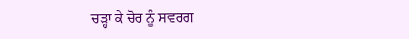ਚੜ੍ਹਾ ਕੇ ਚੋਰ ਨੂੰ ਸਵਰਗ